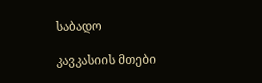საბადო

კავკასიის მთები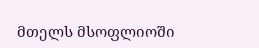მთელს მსოფლიოში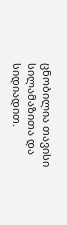ცნობილია თავისი სილამაზითა და სიდიადით.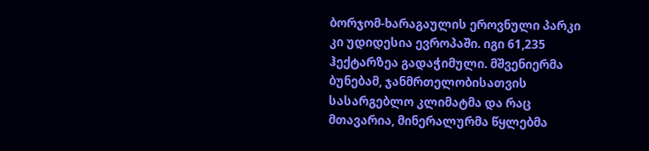ბორჯომ-ხარაგაულის ეროვნული პარკი კი უდიდესია ევროპაში. იგი 61,235 ჰექტარზეა გადაჭიმული. მშვენიერმა ბუნებამ, ჯანმრთელობისათვის სასარგებლო კლიმატმა და რაც მთავარია, მინერალურმა წყლებმა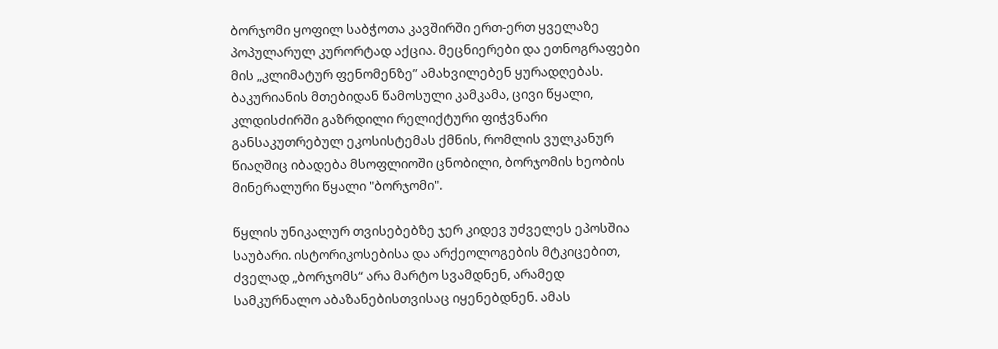ბორჯომი ყოფილ საბჭოთა კავშირში ერთ-ერთ ყველაზე პოპულარულ კურორტად აქცია. მეცნიერები და ეთნოგრაფები მის „კლიმატურ ფენომენზე” ამახვილებენ ყურადღებას. ბაკურიანის მთებიდან წამოსული კამკამა, ცივი წყალი, კლდისძირში გაზრდილი რელიქტური ფიჭვნარი განსაკუთრებულ ეკოსისტემას ქმნის, რომლის ვულკანურ წიაღშიც იბადება მსოფლიოში ცნობილი, ბორჯომის ხეობის მინერალური წყალი "ბორჯომი".

წყლის უნიკალურ თვისებებზე ჯერ კიდევ უძველეს ეპოსშია საუბარი. ისტორიკოსებისა და არქეოლოგების მტკიცებით, ძველად „ბორჯომს“ არა მარტო სვამდნენ, არამედ სამკურნალო აბაზანებისთვისაც იყენებდნენ. ამას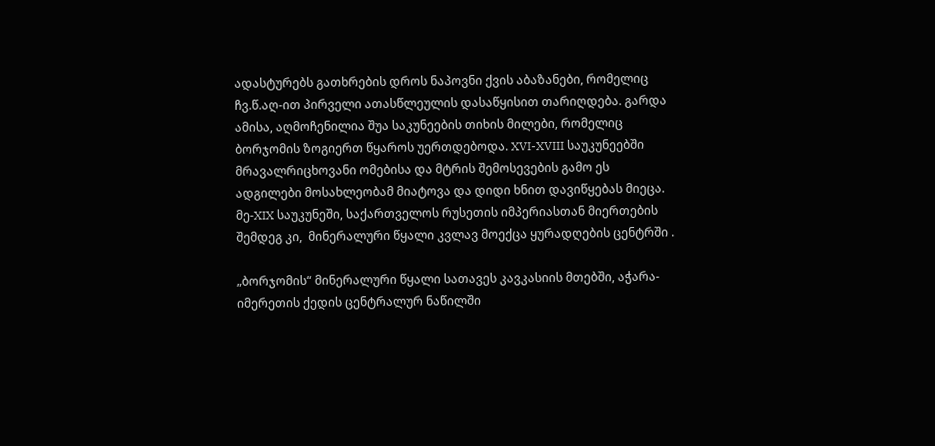ადასტურებს გათხრების დროს ნაპოვნი ქვის აბაზანები, რომელიც ჩვ.წ.აღ-ით პირველი ათასწლეულის დასაწყისით თარიღდება. გარდა ამისა, აღმოჩენილია შუა საკუნეების თიხის მილები, რომელიც ბორჯომის ზოგიერთ წყაროს უერთდებოდა. XVI-XVIII საუკუნეებში მრავალრიცხოვანი ომებისა და მტრის შემოსევების გამო ეს ადგილები მოსახლეობამ მიატოვა და დიდი ხნით დავიწყებას მიეცა. მე-XIX საუკუნეში, საქართველოს რუსეთის იმპერიასთან მიერთების შემდეგ კი,  მინერალური წყალი კვლავ მოექცა ყურადღების ცენტრში .

„ბორჯომის“ მინერალური წყალი სათავეს კავკასიის მთებში, აჭარა-იმერეთის ქედის ცენტრალურ ნაწილში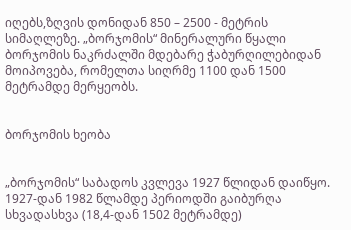იღებს,ზღვის დონიდან 850 – 2500 - მეტრის სიმაღლეზე. „ბორჯომის“ მინერალური წყალი ბორჯომის ნაკრძალში მდებარე ჭაბურღილებიდან მოიპოვება, რომელთა სიღრმე 1100 დან 1500 მეტრამდე მერყეობს.


ბორჯომის ხეობა


„ბორჯომის“ საბადოს კვლევა 1927 წლიდან დაიწყო. 1927-დან 1982 წლამდე პერიოდში გაიბურღა სხვადასხვა (18,4-დან 1502 მეტრამდე)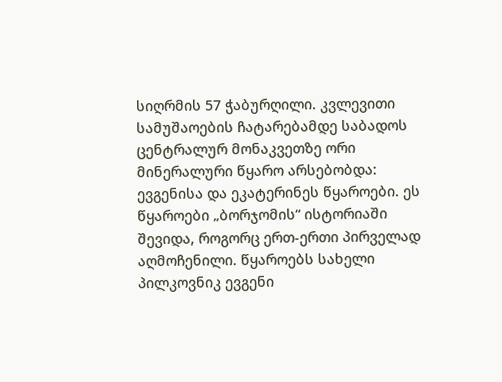სიღრმის 57 ჭაბურღილი. კვლევითი სამუშაოების ჩატარებამდე საბადოს ცენტრალურ მონაკვეთზე ორი მინერალური წყარო არსებობდა: ევგენისა და ეკატერინეს წყაროები. ეს წყაროები „ბორჯომის“ ისტორიაში შევიდა, როგორც ერთ-ერთი პირველად აღმოჩენილი. წყაროებს სახელი პილკოვნიკ ევგენი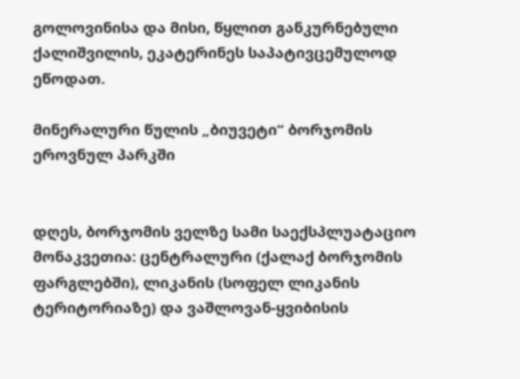გოლოვინისა და მისი, წყლით განკურნებული ქალიშვილის, ეკატერინეს საპატივცემულოდ ეწოდათ.

მინერალური წულის „ბიუვეტი“ ბორჯომის ეროვნულ პარკში


დღეს, ბორჯომის ველზე სამი საექსპლუატაციო მონაკვეთია: ცენტრალური (ქალაქ ბორჯომის ფარგლებში), ლიკანის (სოფელ ლიკანის ტერიტორიაზე) და ვაშლოვან-ყვიბისის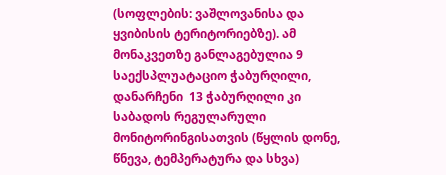(სოფლების: ვაშლოვანისა და ყვიბისის ტერიტორიებზე). ამ მონაკვეთზე განლაგებულია 9 საექსპლუატაციო ჭაბურღილი, დანარჩენი  13 ჭაბურღილი კი  საბადოს რეგულარული მონიტორინგისათვის (წყლის დონე, წნევა, ტემპერატურა და სხვა)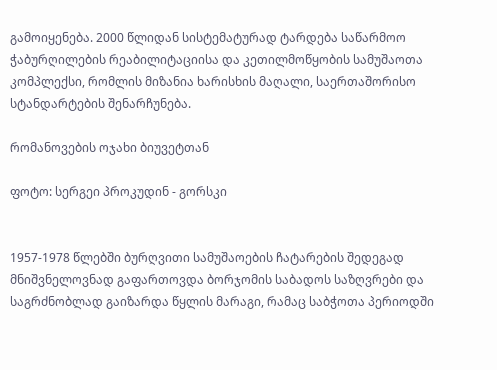გამოიყენება. 2000 წლიდან სისტემატურად ტარდება საწარმოო ჭაბურღილების რეაბილიტაციისა და კეთილმოწყობის სამუშაოთა კომპლექსი, რომლის მიზანია ხარისხის მაღალი, საერთაშორისო სტანდარტების შენარჩუნება.

რომანოვების ოჯახი ბიუვეტთან

ფოტო: სერგეი პროკუდინ - გორსკი


1957-1978 წლებში ბურღვითი სამუშაოების ჩატარების შედეგად მნიშვნელოვნად გაფართოვდა ბორჯომის საბადოს საზღვრები და საგრძნობლად გაიზარდა წყლის მარაგი, რამაც საბჭოთა პერიოდში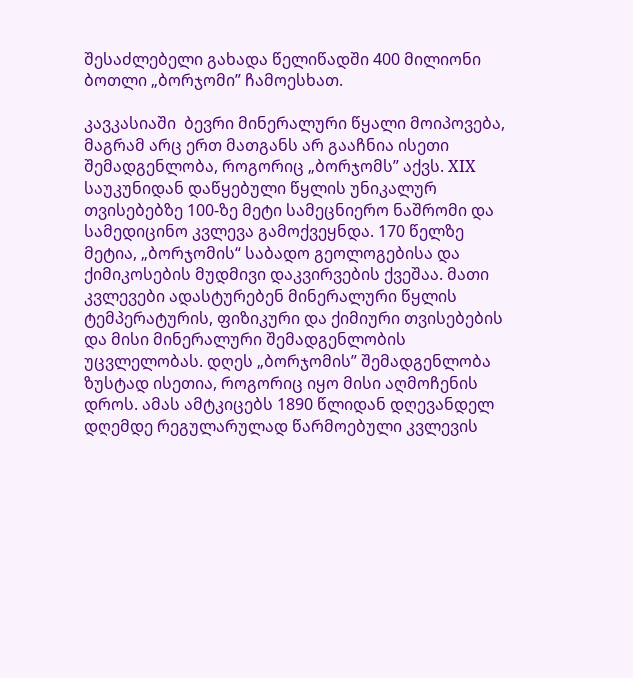შესაძლებელი გახადა წელიწადში 400 მილიონი ბოთლი „ბორჯომი” ჩამოესხათ.

კავკასიაში  ბევრი მინერალური წყალი მოიპოვება, მაგრამ არც ერთ მათგანს არ გააჩნია ისეთი შემადგენლობა, როგორიც „ბორჯომს” აქვს. XIX საუკუნიდან დაწყებული წყლის უნიკალურ თვისებებზე 100-ზე მეტი სამეცნიერო ნაშრომი და სამედიცინო კვლევა გამოქვეყნდა. 170 წელზე მეტია, „ბორჯომის“ საბადო გეოლოგებისა და ქიმიკოსების მუდმივი დაკვირვების ქვეშაა. მათი კვლევები ადასტურებენ მინერალური წყლის ტემპერატურის, ფიზიკური და ქიმიური თვისებების და მისი მინერალური შემადგენლობის უცვლელობას. დღეს „ბორჯომის” შემადგენლობა ზუსტად ისეთია, როგორიც იყო მისი აღმოჩენის დროს. ამას ამტკიცებს 1890 წლიდან დღევანდელ დღემდე რეგულარულად წარმოებული კვლევის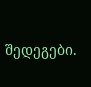შედეგები.